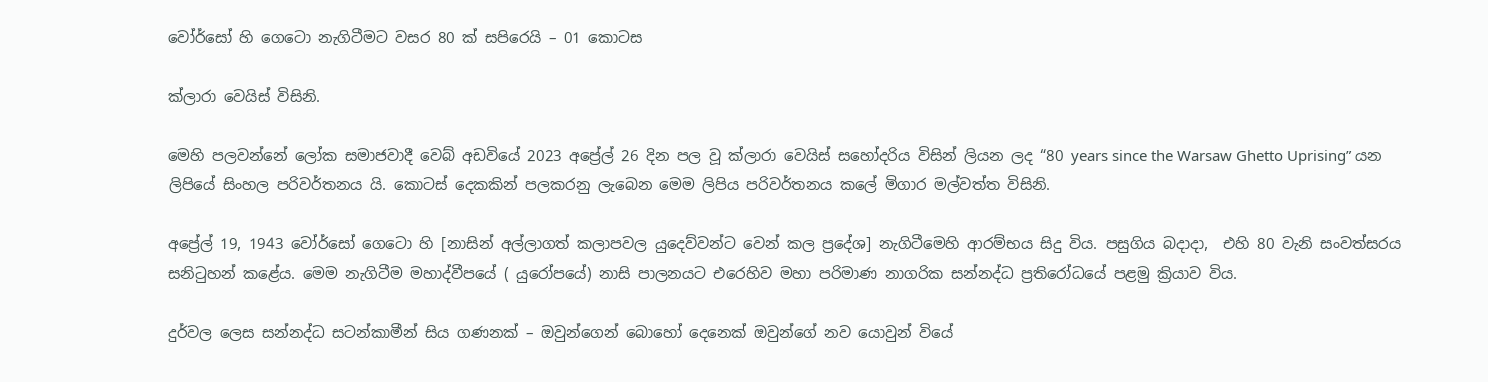වෝර්සෝ හි ගෙටො නැගිටීමට වසර 80 ක් සපිරෙයි – 01 කොටස

ක්ලාරා වෙයිස් විසිනි.

මෙහි පලවන්නේ ලෝක සමාජවාදී වෙබ් අඩවියේ 2023 අප්‍රේල් 26 දින පල වූ ක්ලාරා වෙයිස් සහෝදරිය විසින් ලියන ලද “80 years since the Warsaw Ghetto Uprising” යන ලිපියේ සිංහල පරිවර්තනය යි. කොටස් දෙකකින් පලකරනු ලැබෙන මෙම ලිපිය පරිවර්තනය කලේ මිගාර මල්වත්ත විසිනි.

අප්‍රේල් 19, 1943 වෝර්සෝ ගෙටො හි [නාසින් අල්ලාගත් කලාපවල යුදෙව්වන්ට වෙන් කල ප්‍රදේශ] නැගිටීමෙහි ආරම්භය සිදු විය. පසුගිය බදාදා,  එහි 80 වැනි සංවත්සරය සනිටුහන් කළේය. මෙම නැගිටීම මහාද්වීපයේ ( යුරෝපයේ) නාසි පාලනයට එරෙහිව මහා පරිමාණ නාගරික සන්නද්ධ ප්‍රතිරෝධයේ පළමු ක්‍රියාව විය.

දුර්වල ලෙස සන්නද්ධ සටන්කාමීන් සිය ගණනක් – ඔවුන්ගෙන් බොහෝ දෙනෙක් ඔවුන්ගේ නව යොවුන් වියේ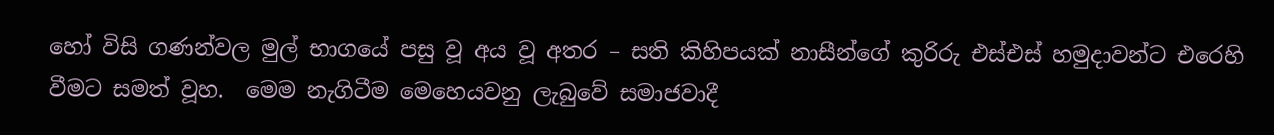හෝ විසි ගණන්වල මුල් භාගයේ පසු වූ අය වූ අතර – සති කිහිපයක් නාසීන්ගේ කුරිරු එස්එස් හමුදාවන්ට එරෙහි වීමට සමත් වූහ.  මෙම නැගිටීම මෙහෙයවනු ලැබුවේ සමාජවාදී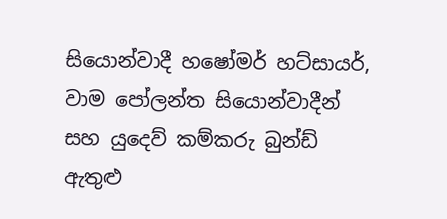සියොන්වාදී හෂෝමර් හට්සායර්, වාම පෝලන්ත සියොන්වාදීන් සහ යුදෙව් කම්කරු බුන්ඩ් ඇතුළු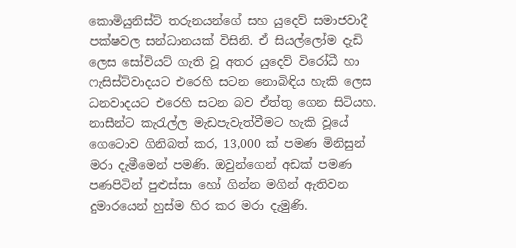කොමියුනිස්ට් තරුනයන්ගේ සහ යුදෙව් සමාජවාදී පක්ෂවල සන්ධානයක් විසිනි. ඒ සියල්ලෝම දැඩි ලෙස සෝවියට් ගැති වූ අතර යුදෙව් විරෝධී හා ෆැසිස්ට්වාදයට එරෙහි සටන නොබිඳිය හැකි ලෙස ධනවාදයට එරෙහි සටන බව ඒත්තු ගෙන සිටියහ.    නාසීන්ට කැරැල්ල මැඩපැවැත්වීමට හැකි වූයේ ගෙටොව ගිනිබත් කර, 13,000 ක් පමණ මිනිසුන් මරා දැමීමෙන් පමණි. ඔවුන්ගෙන් අඩක් පමණ පණපිටින් පුළුස්සා හෝ ගින්න මගින් ඇතිවන දුමාරයෙන් හුස්ම හිර කර මරා දැමුණි.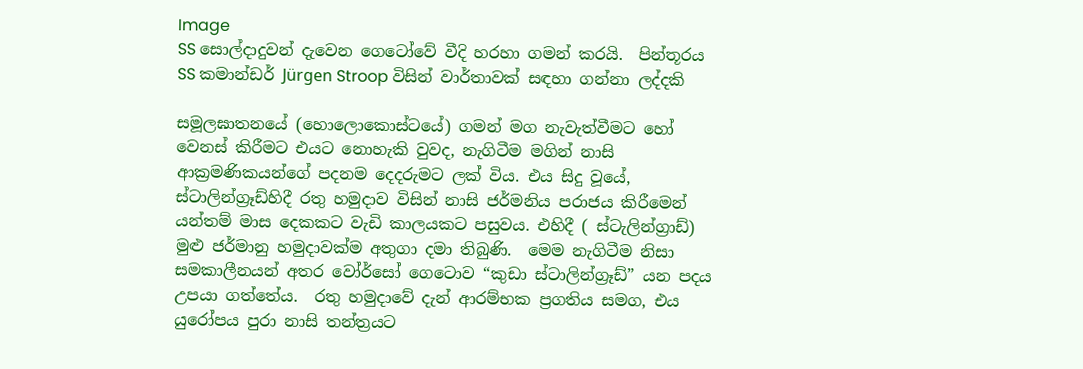Image
SS සොල්දාදුවන් දැවෙන ගෙටෝවේ වීදි හරහා ගමන් කරයි.  පින්තූරය SS කමාන්ඩර් Jürgen Stroop විසින් වාර්තාවක් සඳහා ගන්නා ලද්දකි

සමූලඝාතනයේ (හොලොකොස්ටයේ) ගමන් මග නැවැත්වීමට හෝ වෙනස් කිරීමට එයට නොහැකි වුවද, නැගිටීම මගින් නාසි ආක්‍රමණිකයන්ගේ පදනම දෙදරුමට ලක් විය. එය සිදු වූයේ, ස්ටාලින්ග්‍රෑඩ්හිදී රතු හමුදාව විසින් නාසි ජර්මනිය පරාජය කිරීමෙන් යන්තම් මාස දෙකකට වැඩි කාලයකට පසුවය. එහිදී ( ස්ටැලින්ග්‍රාඩ්) මුළු ජර්මානු හමුදාවක්ම අතුගා දමා තිබුණි.  මෙම නැගිටීම නිසා සමකාලීනයන් අතර වෝර්සෝ ගෙටොව “කුඩා ස්ටාලින්ග්‍රෑඩ්” යන පදය උපයා ගත්තේය.  රතු හමුදාවේ දැන් ආරම්භක ප්‍රගතිය සමග, එය යුරෝපය පුරා නාසි තන්ත්‍රයට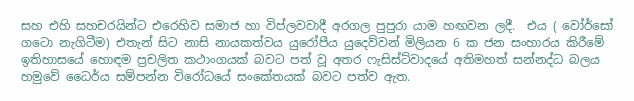සහ එහි සහචරයින්ට එරෙහිව සමාජ හා විප්ලවවාදී අරගල පුපුරා යාම හඟවන ලදී.  එය ( වෝර්සෝ ගටො නැගිටීම) එතැන් සිට නාසි නායකත්වය යුරෝපීය යුදෙව්වන් මිලියන 6 ක ජන සංහාරය කිරීමේ ඉතිහාසයේ හොඳම ප්‍රචලිත කථාංගයක් බවට පත් වූ අතර ෆැසිස්ට්වාදයේ අතිමහත් සන්නද්ධ බලය හමුවේ ධෛර්ය සම්පන්න විරෝධයේ සංකේතයක් බවට පත්ව ඇත.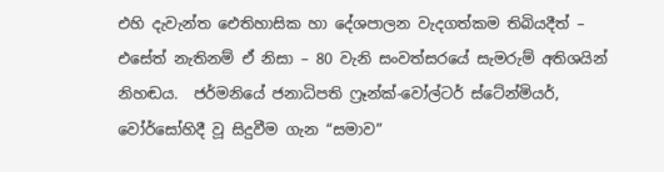එහි දැවැන්ත ඓතිහාසික හා දේශපාලන වැදගත්කම තිබියදීත් – එසේත් නැතිනම් ඒ නිසා – 80 වැනි සංවත්සරයේ සැමරුම් අතිශයින් නිහඬය.  ජර්මනියේ ජනාධිපති ෆ්‍රෑන්ක්-වෝල්ටර් ස්ටේන්මියර්,  වෝර්සෝහිදී වූ සිදුවීම ගැන “සමාව”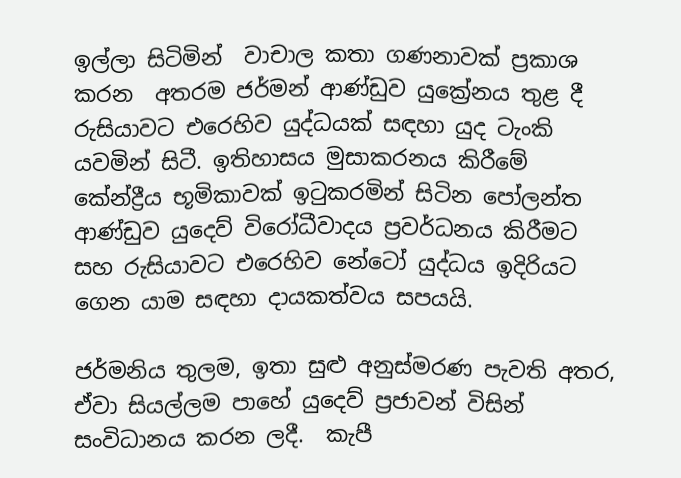ඉල්ලා සිටිමින්  වාචාල කතා ගණනාවක් ප්‍රකාශ කරන  අතරම ජර්මන් ආණ්ඩුව යුක්‍රේනය තුළ දී රුසියාවට එරෙහිව යුද්ධයක් සඳහා යුද ටැංකි යවමින් සිටී. ඉතිහාසය මුසාකරනය කිරීමේ කේන්ද්‍රීය භූමිකාවක් ඉටුකරමින් සිටින පෝලන්ත ආණ්ඩුව යුදෙව් විරෝධීවාදය ප්‍රවර්ධනය කිරීමට සහ රුසියාවට එරෙහිව නේටෝ යුද්ධය ඉදිරියට ගෙන යාම සඳහා දායකත්වය සපයයි.

ජර්මනිය තුලම, ඉතා සුළු අනුස්මරණ පැවති අතර, ඒවා සියල්ලම පාහේ යුදෙව් ප්‍රජාවන් විසින් සංවිධානය කරන ලදී.  කැපී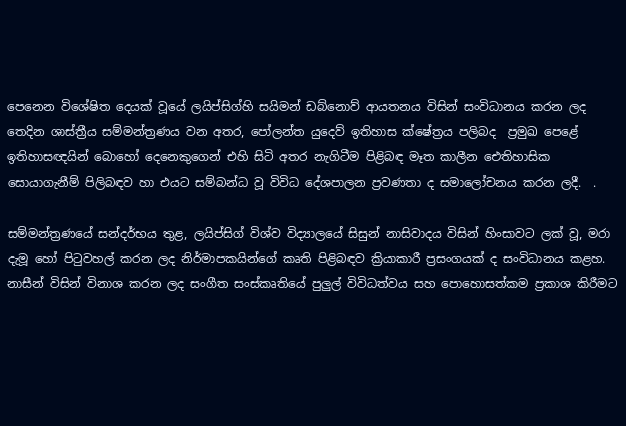පෙනෙන විශේෂිත දෙයක් වූයේ ලයිප්සිග්හි සයිමන් ඩබ්නොව් ආයතනය විසින් සංවිධානය කරන ලද තෙදින ශාස්ත්‍රීය සම්මන්ත්‍රණය වන අතර, පෝලන්ත යුදෙව් ඉතිහාස ක්ෂේත්‍රය පලිබද  ප්‍රමුඛ පෙළේ ඉතිහාසඥයින් බොහෝ දෙනෙකුගෙන් එහි සිටි අතර නැගිටීම පිළිබඳ මෑත කාලීන ඓතිහාසික සොයාගැනීම් පිලිබඳව හා එයට සම්බන්ධ වූ විවිධ දේශපාලන ප්‍රවණතා ද සමාලෝචනය කරන ලදී.  .

සම්මන්ත්‍රණයේ සන්දර්භය තුළ, ලයිප්සිග් විශ්ව විද්‍යාලයේ සිසුන් නාසිවාදය විසින් හිංසාවට ලක් වූ, මරා දැමූ හෝ පිටුවහල් කරන ලද නිර්මාපකයින්ගේ කෘති පිළිබඳව ක්‍රියාකාරී ප්‍රසංගයක් ද සංවිධානය කළහ.  නාසීන් විසින් විනාශ කරන ලද සංගීත සංස්කෘතියේ පුලුල් විවිධත්වය සහ පොහොසත්කම ප්‍රකාශ කිරීමට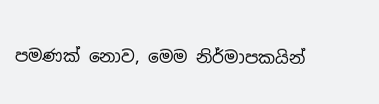පමණක් නොව, මෙම නිර්මාපකයින්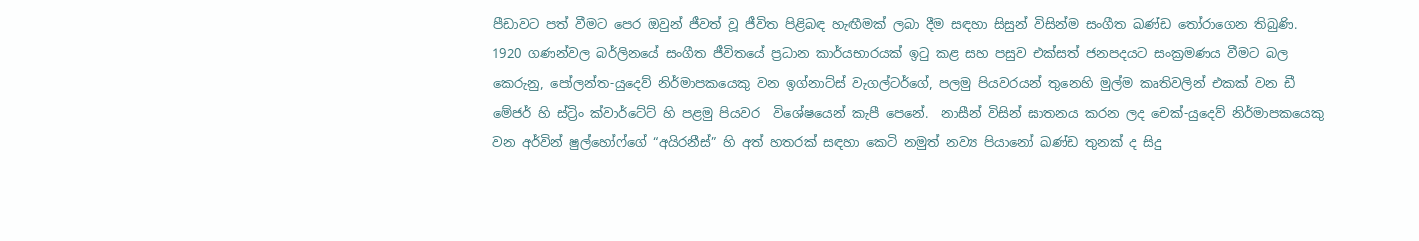පීඩාවට පත් වීමට පෙර ඔවුන් ජීවත් වූ ජීවිත පිළිබඳ හැඟීමක් ලබා දීම සඳහා සිසුන් විසින්ම සංගීත ඛණ්ඩ තෝරාගෙන තිබුණි.  1920 ගණන්වල බර්ලිනයේ සංගීත ජීවිතයේ ප්‍රධාන කාර්යභාරයක් ඉටු කළ සහ පසුව එක්සත් ජනපදයට සංක්‍රමණය වීමට බල කෙරුනු, පෝලන්ත-යුදෙව් නිර්මාපකයෙකු වන ඉග්නාට්ස් වැගල්ටර්ගේ, පලමු පියවරයන් තුනෙහි මුල්ම කෘතිවලින් එකක් වන ඩී මේජර් හි ස්ට්‍රිං ක්වාර්ටේට් හි පළමු පියවර  විශේෂයෙන් කැපී පෙනේ.  නාසීන් විසින් ඝාතනය කරන ලද චෙක්-යුදෙව් නිර්මාපකයෙකු වන අර්වින් ෂුල්හෝෆ්ගේ “අයිරනීස්” හි අත් හතරක් සඳහා කෙටි නමුත් නව්‍ය පියානෝ ඛණ්ඩ තුනක් ද සිදු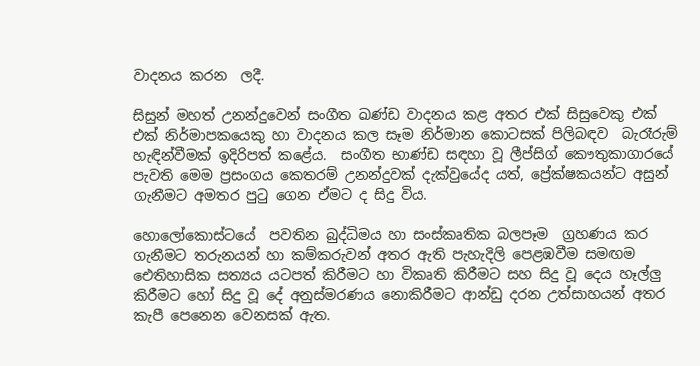වාදනය කරන  ලදී.

සිසුන් මහත් උනන්දුවෙන් සංගීත ඛණ්ඩ වාදනය කළ අතර එක් සිසුවෙකු එක් එක් නිර්මාපකයෙකු හා වාදනය කල සෑම නිර්මාන කොටසක් පිලිබඳව  බැරෑරුම් හැඳින්වීමක් ඉදිරිපත් කළේය.  සංගීත භාණ්ඩ සඳහා වූ ලීප්සිග් කෞතුකාගාරයේ පැවති මෙම ප්‍රසංගය කෙතරම් උනන්දුවක් දැක්වුයේද යත්, ප්‍රේක්ෂකයන්ට අසුන් ගැනීමට අමතර පුටු ගෙන ඒමට ද සිදු විය.

හොලෝකොස්ටයේ  පවතින බුද්ධිමය හා සංස්කෘතික බලපෑම  ග්‍රහණය කර ගැනීමට තරුනයන් හා කම්කරුවන් අතර ඇති පැහැදිලි පෙළඹවීම සමඟම ඓතිහාසික සත්‍යය යටපත් කිරීමට හා විකෘති කිරීමට සහ සිදු වූ දෙය හෑල්ලු කිරීමට හෝ සිදු වූ දේ අනුස්මරණය නොකිරීමට ආන්ඩු දරන උත්සාහයන් අතර කැපී පෙනෙන වෙනසක් ඇත.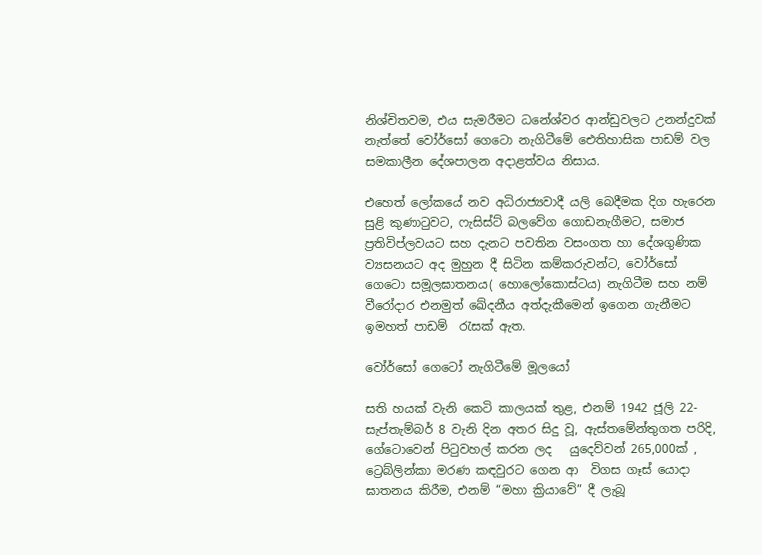නිශ්චිතවම, එය සැමරීමට ධනේශ්වර ආන්ඩුවලට උනන්දුවක් නැත්තේ වෝර්සෝ ගෙටො නැගිටීමේ ඓතිහාසික පාඩම් වල සමකාලීන දේශපාලන අදාළත්වය නිසාය.

එහෙත් ලෝකයේ නව අධිරාජ්‍යවාදී යලි බෙදීමක දිග හැරෙන සුළි කුණාටුවට, ෆැසිස්ට් බලවේග ගොඩනැගීමට, සමාජ ප්‍රතිවිප්ලවයට සහ දැනට පවතින වසංගත හා දේශගුණික ව්‍යසනයට අද මුහුන දී සිටින කම්කරුවන්ට, වෝර්සෝ ගෙටො සමූලඝාතනය( හොලෝකොස්ටය) නැගිටීම සහ නම් වීරෝදාර එනමුත් ඛේදනීය අත්දැකීමෙන් ඉගෙන ගැනීමට ඉමහත් පාඩම්  රැසක් ඇත.

වෝර්සෝ ගෙටෝ නැගිටීමේ මූලයෝ

සති හයක් වැනි කෙටි කාලයක් තුළ, එනම් 1942 ජූලි 22-සැප්තැම්බර් 8 වැනි දින අතර සිදු වූ, ඇස්තමේන්තුගත පරිදි, ගේටොවෙන් පිටුවහල් කරන ලද   යුදෙව්වන් 265,000ක් ,  ට්‍රෙබ්ලින්කා මරණ කඳවුරට ගෙන ආ  විගස ගෑස් යොදා ඝාතනය කිරීම, එනම් “මහා ක්‍රියාවේ” දී ලැබූ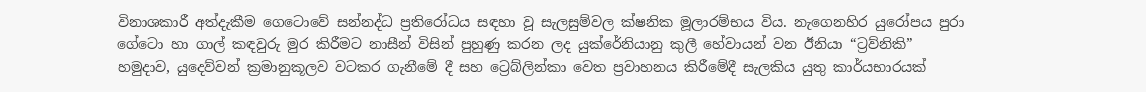විනාශකාරී අත්දැකීම ගෙටොවේ සන්නද්ධ ප්‍රතිරෝධය සඳහා වූ සැලසුම්වල ක්ෂනික මූලාරම්භය විය. නැගෙනහිර යුරෝපය පුරා ගේටො හා ගාල් කඳවුරු මුර කිරීමට නාසීන් විසින් පුහුණු කරන ලද යුක්රේනියානු කුලී හේවායන් වන ඊනියා “ට්‍රව්නිකි” හමුදාව, යුදෙව්වන් ක්‍රමානුකූලව වටකර ගැනීමේ දී සහ ට්‍රෙබ්ලින්කා වෙත ප්‍රවාහනය කිරීමේදී සැලකිය යුතු කාර්යභාරයක්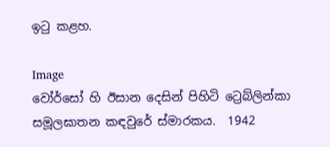ඉටු කළහ.

Image
වෝර්සෝ හි ඊසාන දෙසින් පිහිටි ට්‍රෙබ්ලින්කා සමූලඝාතන කඳවුරේ ස්මාරකය.  1942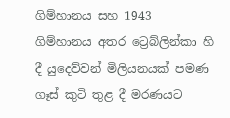ගිම්හානය සහ 1943 ගිම්හානය අතර ට්‍රෙබ්ලින්කා හි දී යුදෙව්වන් මිලියනයක් පමණ ගෑස් කුටි තුළ දී මරණයට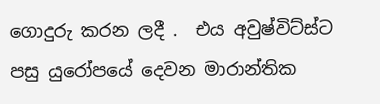ගොදුරු කරන ලදී .  එය අවුෂ්විට්ස්ට පසු යුරෝපයේ දෙවන මාරාන්තික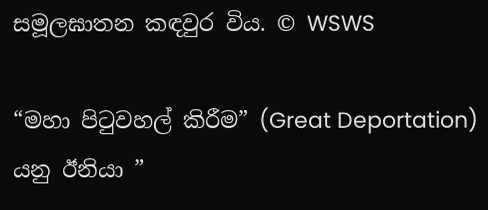සමූලඝාතන කඳවුර විය. © WSWS

“මහා පිටුවහල් කිරීම” (Great Deportation) යනු ඊනියා ”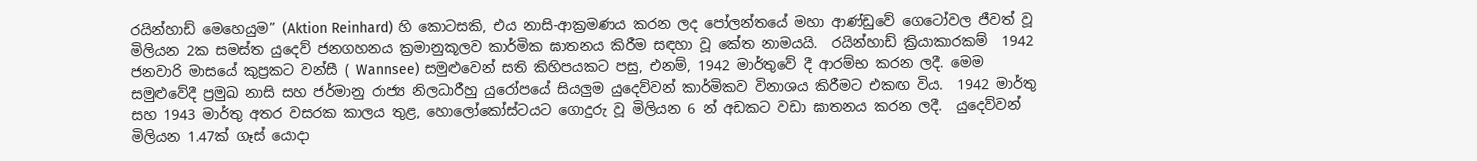රයින්හාඩ් මෙහෙයුම” (Aktion Reinhard) හි කොටසකි, එය නාසි-ආක්‍රමණය කරන ලද පෝලන්තයේ මහා ආණ්ඩුවේ ගෙටෝවල ජීවත් වූ මිලියන 2ක සමස්ත යුදෙව් ජනගහනය ක්‍රමානුකූලව කාර්මික ඝාතනය කිරීම සඳහා වූ කේත නාමයයි.  රයින්හාඩ් ක්‍රියාකාරකම්  1942 ජනවාරි මාසයේ කුප්‍රකට වන්සී ( Wannsee) සමුළුවෙන් සති කිහිපයකට පසු, එනම්, 1942 මාර්තුවේ දී ආරම්භ කරන ලදී. මෙම සමුළුවේදී ප්‍රමුඛ නාසි සහ ජර්මානු රාජ්‍ය නිලධාරීහු යුරෝපයේ සියලුම යුදෙව්වන් කාර්මිකව විනාශය කිරීමට එකඟ විය.  1942 මාර්තු සහ 1943 මාර්තු අතර වසරක කාලය තුළ, හොලෝකෝස්ටයට ගොදුරු වූ මිලියන 6 න් අඩකට වඩා ඝාතනය කරන ලදී.  යුදෙව්වන් මිලියන 1.47ක් ගෑස් යොදා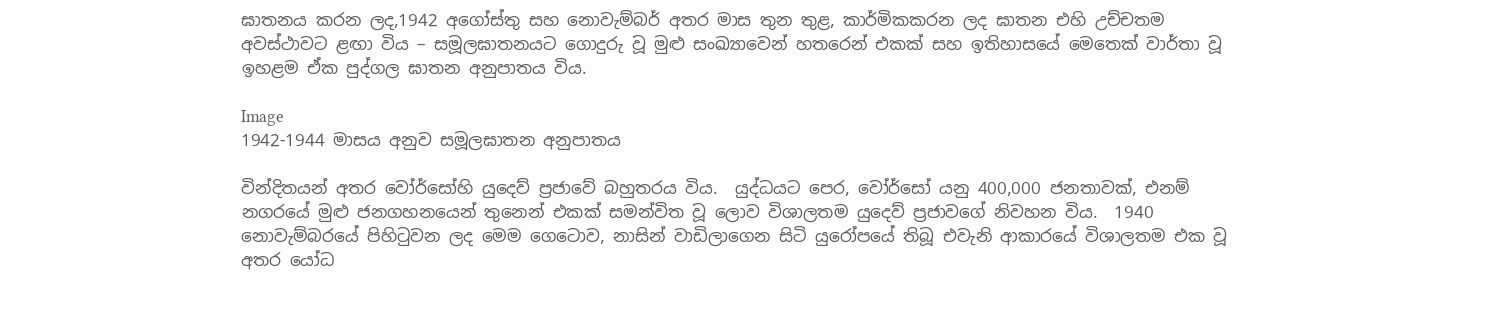ඝාතනය කරන ලද,1942 අගෝස්තු සහ නොවැම්බර් අතර මාස තුන තුළ, කාර්මිකකරන ලද ඝාතන එහි උච්චතම අවස්ථාවට ළඟා විය – සමූලඝාතනයට ගොදුරු වූ මුළු සංඛ්‍යාවෙන් හතරෙන් එකක් සහ ඉතිහාසයේ මෙතෙක් වාර්තා වූ ඉහළම ඒක පුද්ගල ඝාතන අනුපාතය විය.

Image
1942-1944 මාසය අනුව සමූලඝාතන අනුපාතය

වින්දිතයන් අතර වෝර්සෝහි යුදෙව් ප්‍රජාවේ බහුතරය විය.  යුද්ධයට පෙර, වෝර්සෝ යනු 400,000 ජනතාවක්, එනම් නගරයේ මුළු ජනගහනයෙන් තුනෙන් එකක් සමන්විත වූ ලොව විශාලතම යුදෙව් ප්‍රජාවගේ නිවහන විය.  1940 නොවැම්බරයේ පිහිටුවන ලද මෙම ගෙටොව, නාසින් වාඩිලාගෙන සිටි යුරෝපයේ තිබූ එවැනි ආකාරයේ විශාලතම එක වූ අතර යෝධ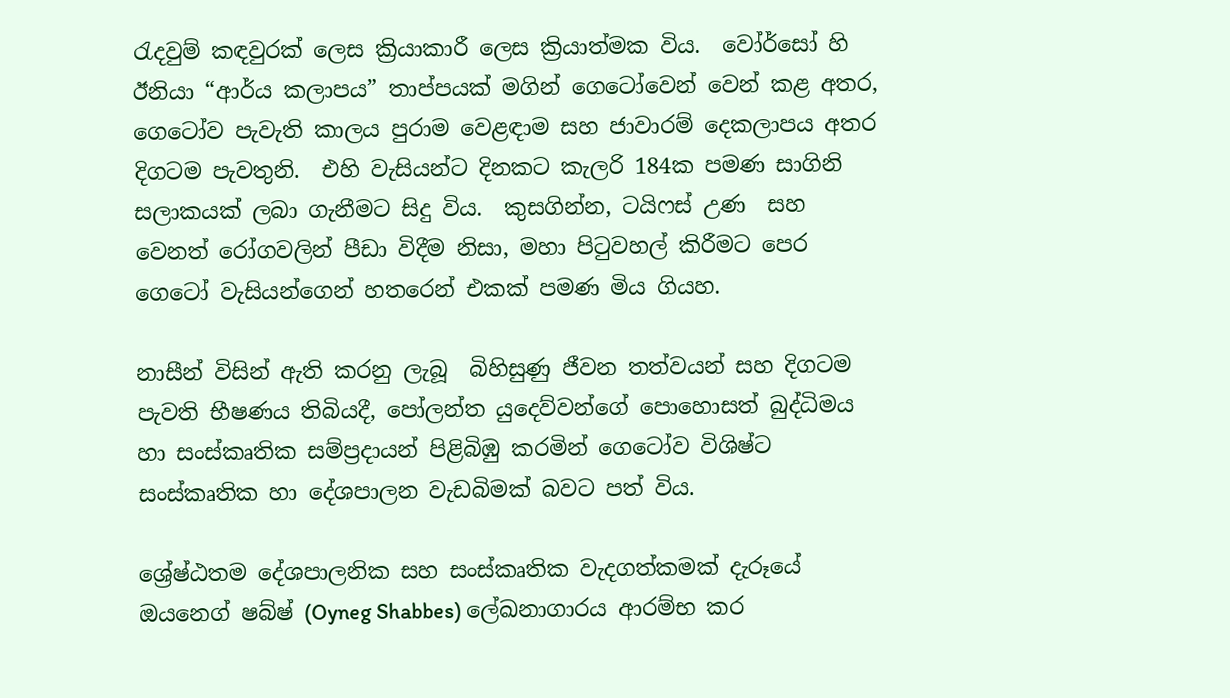රැදවුම් කඳවුරක් ලෙස ක්‍රියාකාරී ලෙස ක්‍රියාත්මක විය.  වෝර්සෝ හි ඊනියා “ආර්ය කලාපය” තාප්පයක් මගින් ගෙටෝවෙන් වෙන් කළ අතර, ගෙටෝව පැවැති කාලය පුරාම වෙළඳාම සහ ජාවාරම් දෙකලාපය අතර දිගටම පැවතුනි.  එහි වැසියන්ට දිනකට කැලරි 184ක පමණ සාගිනි සලාකයක් ලබා ගැනීමට සිදු විය.  කුසගින්න, ටයිෆස් උණ  සහ වෙනත් රෝගවලින් පීඩා විදීම නිසා, මහා පිටුවහල් කිරීමට පෙර ගෙටෝ වැසියන්ගෙන් හතරෙන් එකක් පමණ මිය ගියහ.

නාසීන් විසින් ඇති කරනු ලැබූ  බිහිසුණු ජීවන තත්වයන් සහ දිගටම පැවති භීෂණය තිබියදී, පෝලන්ත යුදෙව්වන්ගේ පොහොසත් බුද්ධිමය හා සංස්කෘතික සම්ප්‍රදායන් පිළිබිඹු කරමින් ගෙටෝව විශිෂ්ට සංස්කෘතික හා දේශපාලන වැඩබිමක් බවට පත් විය.

ශ්‍රේෂ්ඨතම දේශපාලනික සහ සංස්කෘතික වැදගත්කමක් දැරූයේ ඔයනෙග් ෂබ්ෂ් (Oyneg Shabbes) ලේඛනාගාරය ආරම්භ කර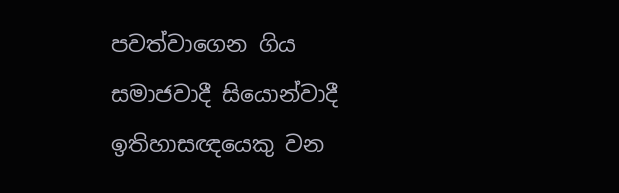පවත්වාගෙන ගිය සමාජවාදී සියොන්වාදී ඉතිහාසඥයෙකු වන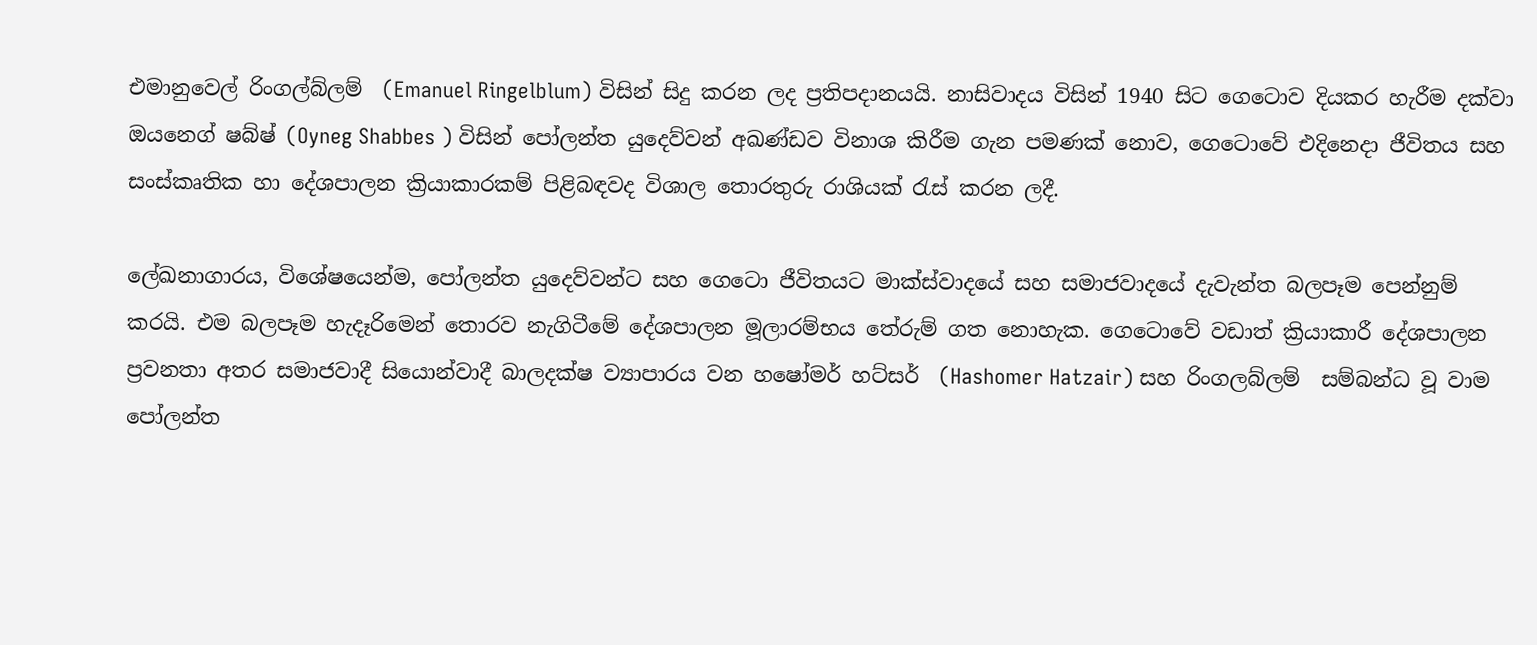එමානුවෙල් රිංගල්බ්ලම්  (Emanuel Ringelblum) විසින් සිදු කරන ලද ප්‍රතිපදානයයි. නාසිවාදය විසින් 1940 සිට ගෙටොව දියකර හැරීම දක්වා ඔයනෙග් ෂබ්ෂ් (Oyneg Shabbes ) විසින් පෝලන්ත යුදෙව්වන් අඛණ්ඩව විනාශ කිරීම ගැන පමණක් නොව, ගෙටොවේ එදිනෙදා ජීවිතය සහ සංස්කෘතික හා දේශපාලන ක්‍රියාකාරකම් පිළිබඳවද විශාල තොරතුරු රාශියක් රැස් කරන ලදී.

ලේඛනාගාරය, විශේෂයෙන්ම, පෝලන්ත යුදෙව්වන්ට සහ ගෙටො ජීවිතයට මාක්ස්වාදයේ සහ සමාජවාදයේ දැවැන්ත බලපෑම පෙන්නුම් කරයි. එම බලපෑම හැදෑරිමෙන් තොරව නැගිටීමේ දේශපාලන මූලාරම්භය තේරුම් ගත නොහැක. ගෙටොවේ වඩාත් ක්‍රියාකාරී දේශපාලන ප්‍රවනතා අතර සමාජවාදී සියොන්වාදී බාලදක්ෂ ව්‍යාපාරය වන හෂෝමර් හට්සර්  (Hashomer Hatzair) සහ රිංගලබ්ලම්  සම්බන්ධ වූ වාම  පෝලන්ත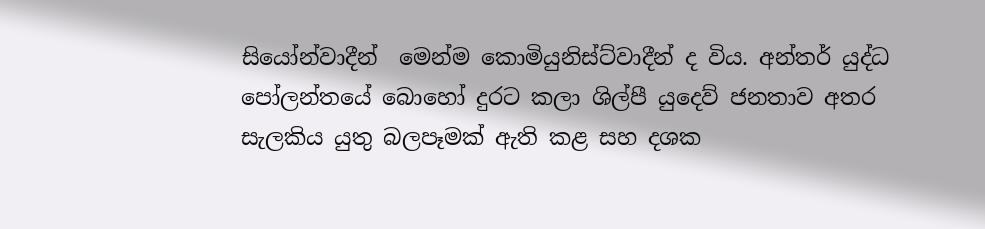සියෝන්වාදීන්  මෙන්ම කොමියුනිස්ට්වාදීන් ද විය. අන්තර් යුද්ධ පෝලන්තයේ බොහෝ දුරට කලා ශිල්පී යුදෙව් ජනතාව අතර සැලකිය යුතු බලපෑමක් ඇති කළ සහ දශක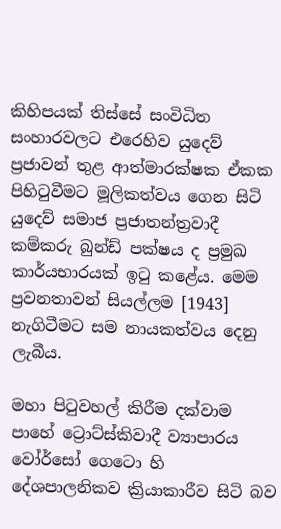කිහිපයක් තිස්සේ සංවිධිත සංහාරවලට එරෙහිව යුදෙව් ප්‍රජාවන් තුළ ආත්මාරක්ෂක ඒකක පිහිටුවීමට මූලිකත්වය ගෙන සිටි යුදෙව් සමාජ ප්‍රජාතන්ත්‍රවාදී කම්කරු බුන්ඩ් පක්ෂය ද ප්‍රමුඛ කාර්යභාරයක් ඉටු කළේය. මෙම ප්‍රවනතාවන් සියල්ලම [1943] නැගිටීමට සම නායකත්වය දෙනු ලැබීය.

මහා පිටුවහල් කිරීම දක්වාම පාහේ ට්‍රොට්ස්කිවාදී ව්‍යාපාරය වෝර්සෝ ගෙටො හි දේශපාලනිකව ක්‍රියාකාරීව සිටි බව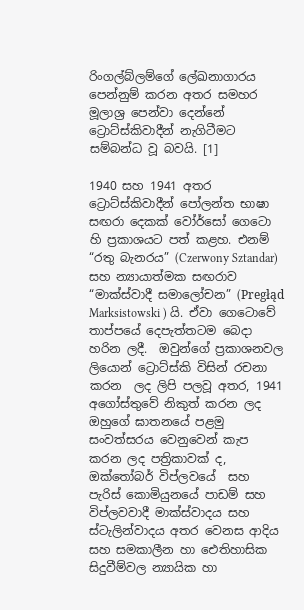රිංගල්බ්ලම්ගේ ලේඛනාගාරය පෙන්නුම් කරන අතර සමහර මූලාශ්‍ර පෙන්වා දෙන්නේ ට්‍රොට්ස්කිවාදීන් නැගිටීමට සම්බන්ධ වූ බවයි. [1]

1940 සහ 1941 අතර ට්‍රොට්ස්කිවාදීන් පෝලන්ත භාෂා සඟරා දෙකක් වෝර්සෝ ගෙටො හි ප්‍රකාශයට පත් කළහ. එනම් “රතු බැනරය” (Czerwony Sztandar) සහ න්‍යායාත්මක සඟරාව “මාක්ස්වාදී සමාලෝචන” (Pregłąd Marksistowski ) යි. ඒවා ගෙටොවේ  තාප්පයේ දෙපැත්තටම බෙදා හරින ලදී.  ඔවුන්ගේ ප්‍රකාශනවල ලියොන් ට්‍රොට්ස්කි විසින් රචනා කරන  ලද ලිපි පලවූ අතර, 1941 අගෝස්තුවේ නිකුත් කරන ලද ඔහුගේ ඝාතනයේ පළමු සංවත්සරය වෙනුවෙන් කැප කරන ලද පත්‍රිකාවක් ද, ඔක්තෝබර් විප්ලවයේ  සහ පැරිස් කොමියුනයේ පාඩම් සහ විප්ලවවාදී මාක්ස්වාදය සහ ස්ටැලින්වාදය අතර වෙනස ආදිය සහ සමකාලීන හා ඓතිහාසික සිදුවීම්වල න්‍යායික හා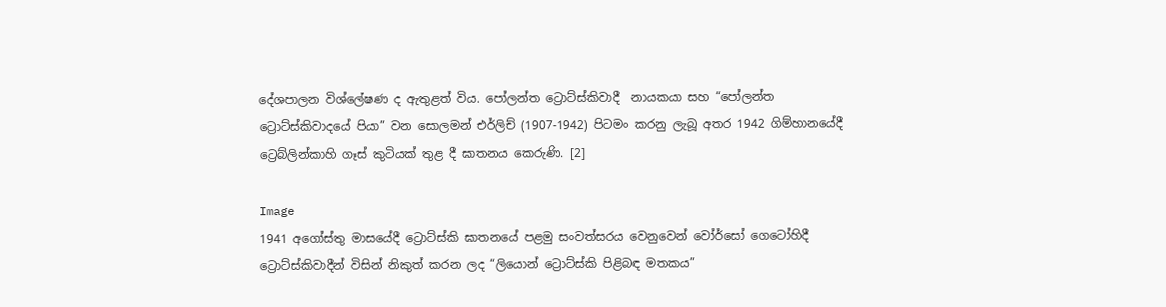දේශපාලන විශ්ලේෂණ ද ඇතුළත් විය. පෝලන්ත ට්‍රොට්ස්කිවාදී  නායකයා සහ “පෝලන්ත ට්‍රොට්ස්කිවාදයේ පියා” වන සොලමන් එර්ලිච් (1907-1942) පිටමං කරනු ලැබූ අතර 1942 ගිම්හානයේදී ට්‍රෙබ්ලින්කාහි ගෑස් කුටියක් තුළ දී ඝාතනය කෙරුණි. [2]

Image
1941 අගෝස්තු මාසයේදී ට්‍රොට්ස්කි ඝාතනයේ පළමු සංවත්සරය වෙනුවෙන් වෝර්සෝ ගෙටෝහිදී
ට්‍රොට්ස්කිවාදීන් විසින් නිකුත් කරන ලද “ලියොන් ට්‍රොට්ස්කි පිළිබඳ මතකය”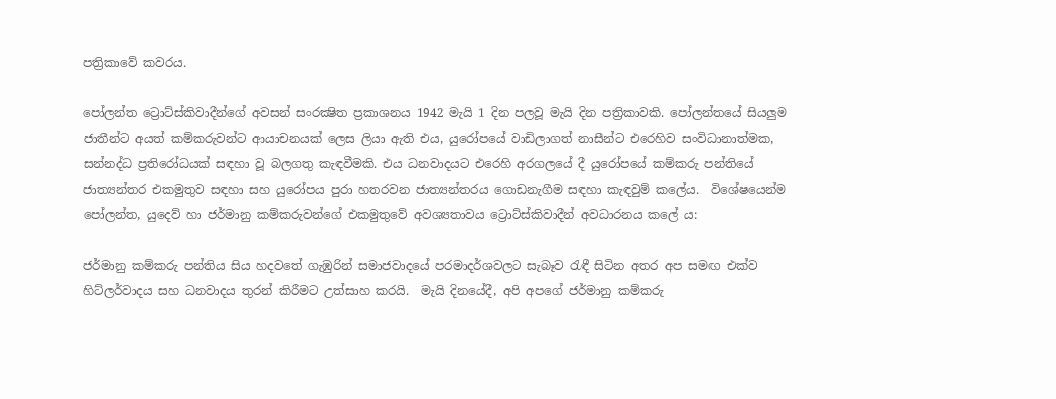පත්‍රිකාවේ කවරය.

පෝලන්ත ට්‍රොට්ස්කිවාදීන්ගේ අවසන් සංරක්‍ෂිත ප්‍රකාශනය 1942 මැයි 1 දින පලවූ මැයි දින පත්‍රිකාවකි. පෝලන්තයේ සියලුම ජාතීන්ට අයත් කම්කරුවන්ට ආයාචනයක් ලෙස ලියා ඇති එය, යුරෝපයේ වාඩිලාගත් නාසීන්ට එරෙහිව සංවිධානාත්මක, සන්නද්ධ ප්‍රතිරෝධයක් සඳහා වූ බලගතු කැඳවීමකි. එය ධනවාදයට එරෙහි අරගලයේ දී යුරෝපයේ කම්කරු පන්තියේ ජාත්‍යන්තර එකමුතුව සඳහා සහ යුරෝපය පුරා හතරවන ජාත්‍යන්තරය ගොඩනැගීම සඳහා කැඳවුම් කලේය.  විශේෂයෙන්ම පෝලන්ත, යුදෙව් හා ජර්මානු කම්කරුවන්ගේ එකමුතුවේ අවශ්‍යතාවය ට්‍රොට්ස්කිවාදීන් අවධාරනය කලේ ය:

ජර්මානු කම්කරු පන්තිය සිය හදවතේ ගැඹුරින් සමාජවාදයේ පරමාදර්ශවලට සැබෑව රැඳී සිටින අතර අප සමඟ එක්ව හිට්ලර්වාදය සහ ධනවාදය තුරන් කිරීමට උත්සාහ කරයි.  මැයි දිනයේදී, අපි අපගේ ජර්මානු කම්කරු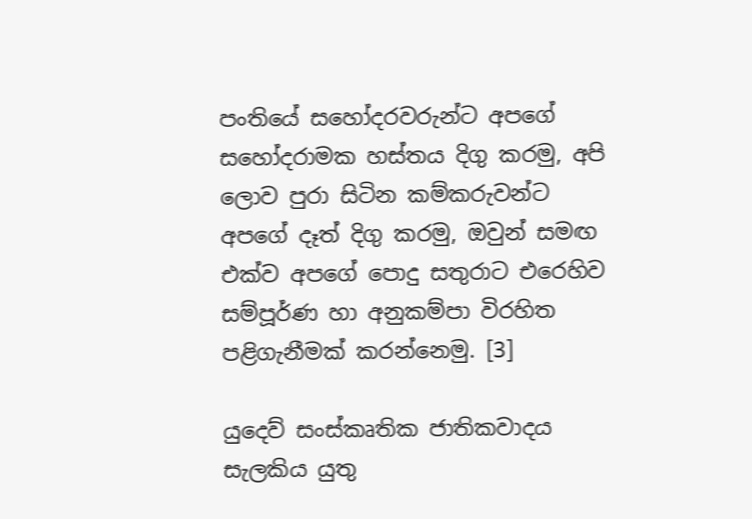පංතියේ සහෝදරවරුන්ට අපගේ සහෝදරාමක හස්තය දිගු කරමු, අපි ලොව පුරා සිටින කම්කරුවන්ට අපගේ දෑත් දිගු කරමු, ඔවුන් සමඟ එක්ව අපගේ පොදු සතුරාට එරෙහිව සම්පූර්ණ හා අනුකම්පා විරහිත පළිගැනීමක් කරන්නෙමු. [3]

යුදෙව් සංස්කෘතික ජාතිකවාදය සැලකිය යුතු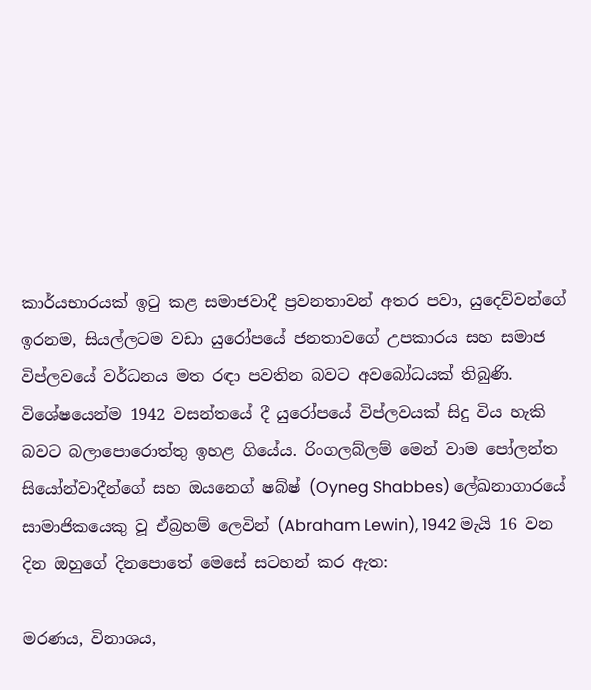කාර්යභාරයක් ඉටු කළ සමාජවාදී ප්‍රවනතාවන් අතර පවා, යුදෙව්වන්ගේ ඉරනම, සියල්ලටම වඩා යුරෝපයේ ජනතාවගේ උපකාරය සහ සමාජ විප්ලවයේ වර්ධනය මත රඳා පවතින බවට අවබෝධයක් තිබුණි.  විශේෂයෙන්ම 1942 වසන්තයේ දී යුරෝපයේ විප්ලවයක් සිදු විය හැකි බවට බලාපොරොත්තු ඉහළ ගියේය. රිංගලබ්ලම් මෙන් වාම පෝලන්ත සියෝන්වාදීන්ගේ සහ ඔයනෙග් ෂබ්ෂ් (Oyneg Shabbes) ලේඛනාගාරයේ සාමාජිකයෙකු වූ ඒබ්‍රහම් ලෙවින් (Abraham Lewin), 1942 මැයි 16 වන දින ඔහුගේ දිනපොතේ මෙසේ සටහන් කර ඇත:

මරණය, විනාශය,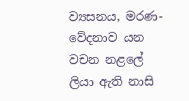ව්‍යසනය, මරණ-වේදනාව යන වචන නළලේ ලියා ඇති නාසි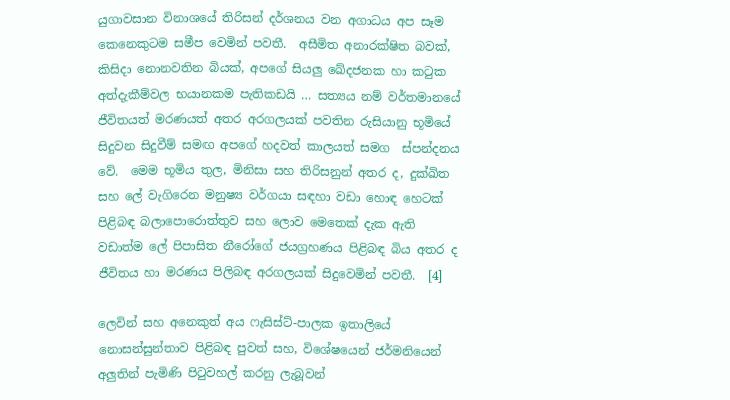යුගාවසාන විනාශයේ තිරිසන් දර්ශනය වන අගාධය අප සෑම කෙනෙකුටම සමීප වෙමින් පවතී.  අසීමිත අනාරක්ෂිත බවක්, කිසිදා නොනවතින බියක්, අපගේ සියලු ඛේදජනක හා කටුක අත්දැකීම්වල භයානකම පැතිකඩයි … සත්‍යය නම් වර්තමානයේ ජීවිතයත් මරණයත් අතර අරගලයක් පවතින රුසියානු භූමියේ සිදුවන සිදුවීම් සමඟ අපගේ හදවත් කාලයත් සමග  ස්පන්දනය වේ.  මෙම භූමිය තුල, මිනිසා සහ තිරිසනුන් අතර ද, දුක්ඛිත සහ ලේ වැගිරෙන මනුෂ්‍ය වර්ගයා සඳහා වඩා හොඳ හෙටක් පිළිබඳ බලාපොරොත්තුව සහ ලොව මෙතෙක් දැක ඇති වඩාත්ම ලේ පිපාසිත නීරෝගේ ජයග්‍රහණය පිළිබඳ බිය අතර ද ජීවිතය හා මරණය පිලිබඳ අරගලයක් සිදුවෙමින් පවතී.  [4]

ලෙවින් සහ අනෙකුත් අය ෆැසිස්ට්-පාලක ඉතාලියේ නොසන්සුන්තාව පිළිබඳ පුවත් සහ, විශේෂයෙන් ජර්මනියෙන් අලුතින් පැමිණි පිටුවහල් කරනු ලැබූවන්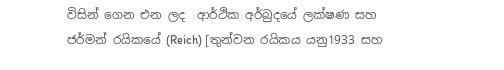විසින් ගෙන එන ලද  ආර්ථික අර්බුදයේ ලක්ෂණ සහ ජර්මන් රයිකයේ (Reich) [තුන්වන රයිකය යනු1933 සහ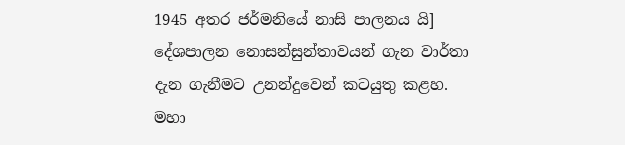1945 අතර ජර්මනියේ නාසි පාලනය යි] දේශපාලන නොසන්සුන්තාවයන් ගැන වාර්තා දැන ගැනීමට උනන්දුවෙන් කටයුතු කළහ.  මහා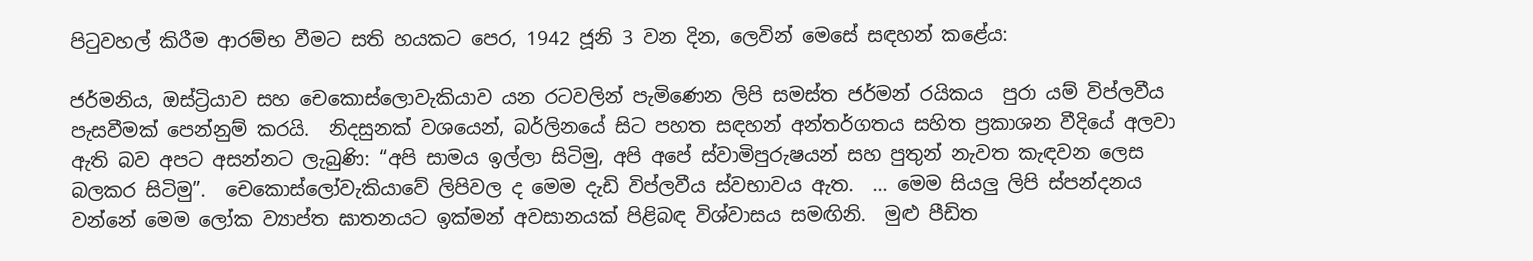පිටුවහල් කිරීම ආරම්භ වීමට සති හයකට පෙර, 1942 ජූනි 3 වන දින, ලෙවින් මෙසේ සඳහන් කළේය:

ජර්මනිය, ඔස්ට්‍රියාව සහ චෙකොස්ලොවැකියාව යන රටවලින් පැමිණෙන ලිපි සමස්ත ජර්මන් රයිකය  පුරා යම් විප්ලවීය පැසවීමක් පෙන්නුම් කරයි.  නිදසුනක් වශයෙන්, බර්ලිනයේ සිට පහත සඳහන් අන්තර්ගතය සහිත ප්‍රකාශන වීදියේ අලවා ඇති බව අපට අසන්නට ලැබුණි: “අපි සාමය ඉල්ලා සිටිමු, අපි අපේ ස්වාමිපුරුෂයන් සහ පුතුන් නැවත කැඳවන ලෙස බලකර සිටිමු”.  චෙකොස්ලෝවැකියාවේ ලිපිවල ද මෙම දැඩි විප්ලවීය ස්වභාවය ඇත.  … මෙම සියලු ලිපි ස්පන්දනය වන්නේ මෙම ලෝක ව්‍යාප්ත ඝාතනයට ඉක්මන් අවසානයක් පිළිබඳ විශ්වාසය සමඟිනි.  මුළු පීඩිත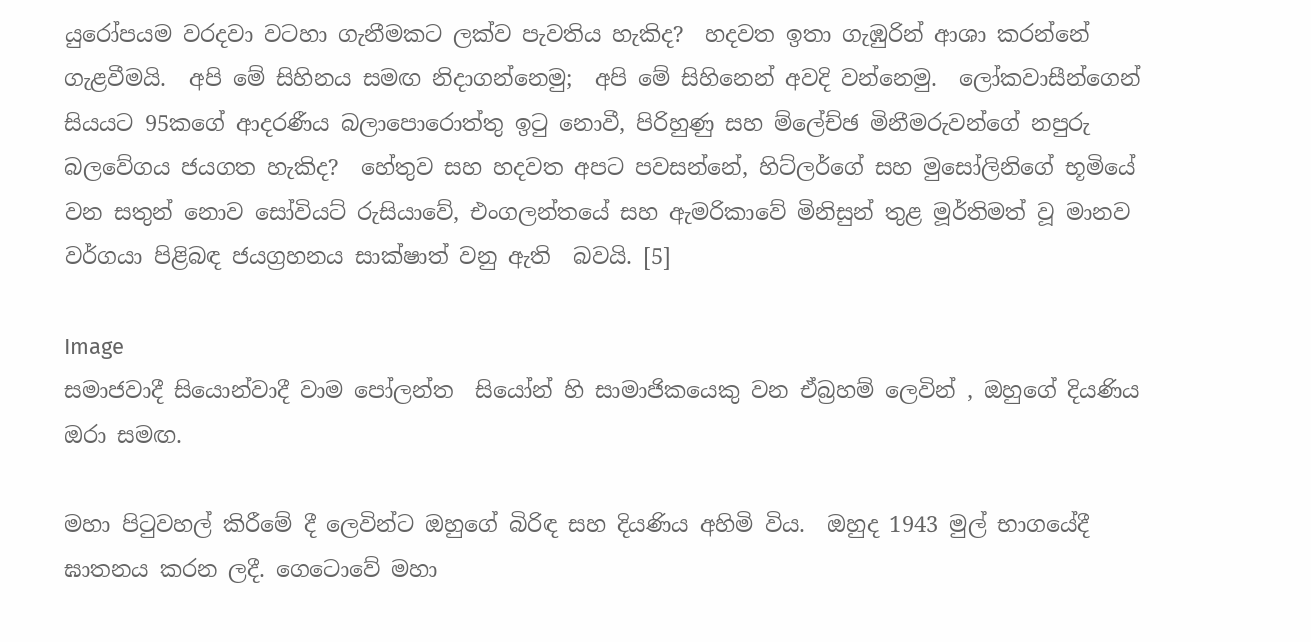යුරෝපයම වරදවා වටහා ගැනීමකට ලක්ව පැවතිය හැකිද?  හදවත ඉතා ගැඹුරින් ආශා කරන්නේ ගැළවීමයි.  අපි මේ සිහිනය සමඟ නිදාගන්නෙමු;  අපි මේ සිහිනෙන් අවදි වන්නෙමු.  ලෝකවාසීන්ගෙන් සියයට 95කගේ ආදරණීය බලාපොරොත්තු ඉටු නොවී, පිරිහුණු සහ ම්ලේච්ඡ මිනීමරුවන්ගේ නපුරු බලවේගය ජයගත හැකිද?  හේතුව සහ හදවත අපට පවසන්නේ, හිට්ලර්ගේ සහ මුසෝලිනිගේ භූමියේ වන සතුන් නොව සෝවියට් රුසියාවේ, එංගලන්තයේ සහ ඇමරිකාවේ මිනිසුන් තුළ මූර්තිමත් වූ මානව වර්ගයා පිළිබඳ ජයග්‍රහනය සාක්ෂාත් වනු ඇති  බවයි. [5]

Image
සමාජවාදී සියොන්වාදී වාම පෝලන්ත  සියෝන් හි සාමාජිකයෙකු වන ඒබ්‍රහම් ලෙවින් , ඔහුගේ දියණිය ඔරා සමඟ.

මහා පිටුවහල් කිරීමේ දී ලෙවින්ට ඔහුගේ බිරිඳ සහ දියණිය අහිමි විය.  ඔහුද 1943 මුල් භාගයේදී ඝාතනය කරන ලදී. ගෙටොවේ මහා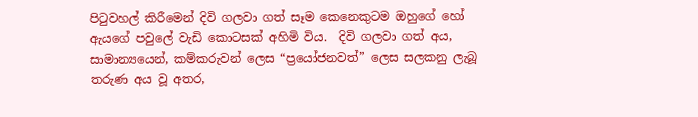පිටුවහල් කිරීමෙන් දිවි ගලවා ගත් සෑම කෙනෙකුටම ඔහුගේ හෝ ඇයගේ පවුලේ වැඩි කොටසක් අහිමි විය.  දිවි ගලවා ගත් අය, සාමාන්‍යයෙන්, කම්කරුවන් ලෙස “ප්‍රයෝජනවත්” ලෙස සලකනු ලැබූ තරුණ අය වූ අතර,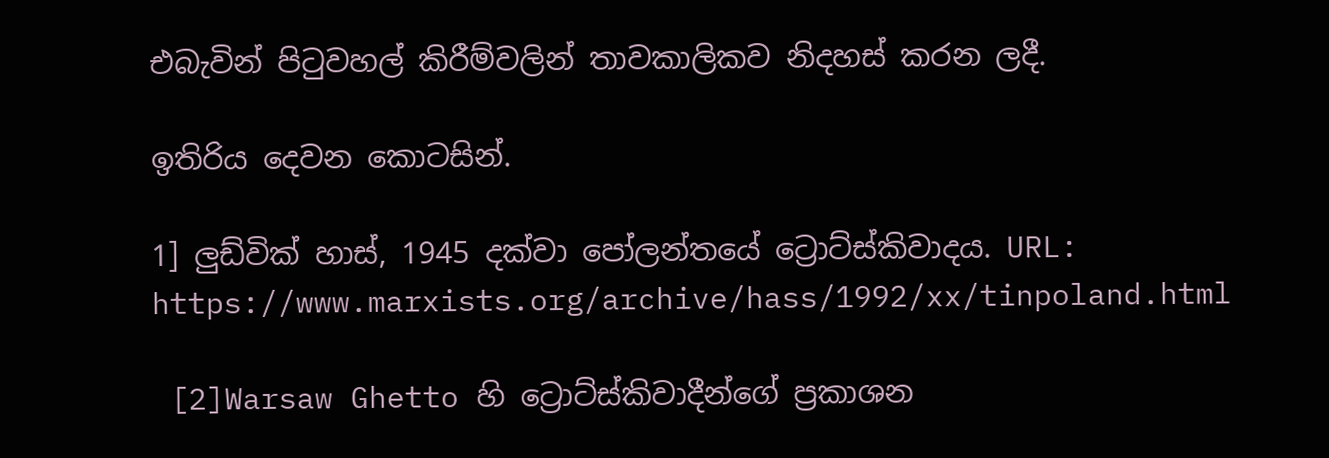එබැවින් පිටුවහල් කිරීම්වලින් තාවකාලිකව නිදහස් කරන ලදී.

ඉතිරිය දෙවන කොටසින්.

1] ලුඩ්වික් හාස්, 1945 දක්වා පෝලන්තයේ ට්‍රොට්ස්කිවාදය. URL: https://www.marxists.org/archive/hass/1992/xx/tinpoland.html

 [2]Warsaw Ghetto හි ට්‍රොට්ස්කිවාදීන්ගේ ප්‍රකාශන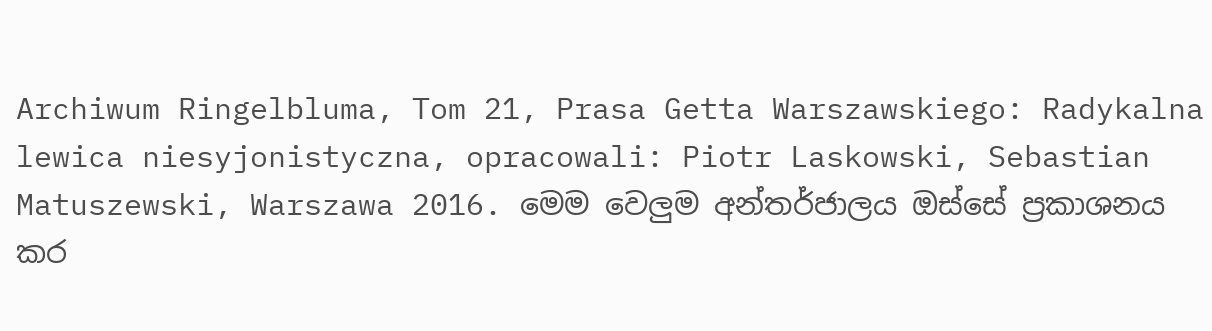Archiwum Ringelbluma, Tom 21, Prasa Getta Warszawskiego: Radykalna lewica niesyjonistyczna, opracowali: Piotr Laskowski, Sebastian Matuszewski, Warszawa 2016. මෙම වෙලුම අන්තර්ජාලය ඔස්සේ ප්‍රකාශනය කර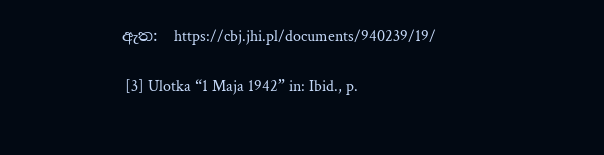ඇත:  https://cbj.jhi.pl/documents/940239/19/

 [3] Ulotka “1 Maja 1942” in: Ibid., p.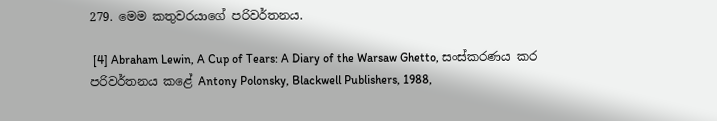279. මෙම කතුවරයාගේ පරිවර්තනය.

 [4] Abraham Lewin, A Cup of Tears: A Diary of the Warsaw Ghetto, සංස්කරණය කර පරිවර්තනය කළේ Antony Polonsky, Blackwell Publishers, 1988,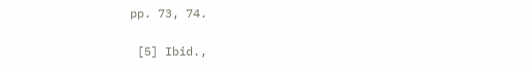pp. 73, 74.

 [5] Ibid.,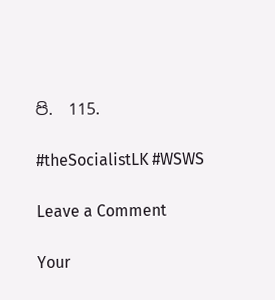පි.  115.

#theSocialistLK #WSWS

Leave a Comment

Your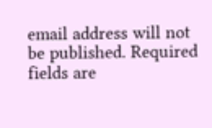email address will not be published. Required fields are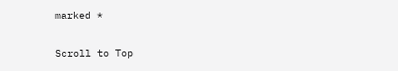marked *

Scroll to Top